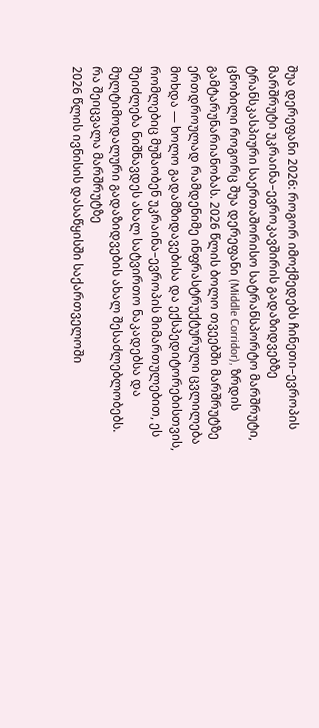შუა დერეფანი 2026: როგორ იმოქმედებს ჩინეთი–ევროპის მარშრუტი უკრაინა–ევროკავშირის გადაზიდვებზე
ტრანსკასპიური საერთაშორისო სატრანსპორტო მარშრუტი, ცნობილი როგორც შუა დერეფანი (Middle Corridor), ზრდის გამტარუნარიანობას. 2026 წლის ბოლო თვეებში მარშრუტზე ერთდროულად რამდენიმე ინფრასტრუქტურული ცვლილება მოხდა — ხოლო გადამზიდავებისა და ექსპედიტორებისთვის, რომლებიც მუშაობენ უკრაინა–ევროპის მიმართულებით, ეს შეიძლება ნიშნავდეს ახალ სატვირთო ნაკადებსა და მულტიმოდალური გადაზიდვების ახალ შესაძლებლობებს.
რა შეიცვალა მარშრუტზე
2026 წლის ივნისის დასაწყისში საქართველოში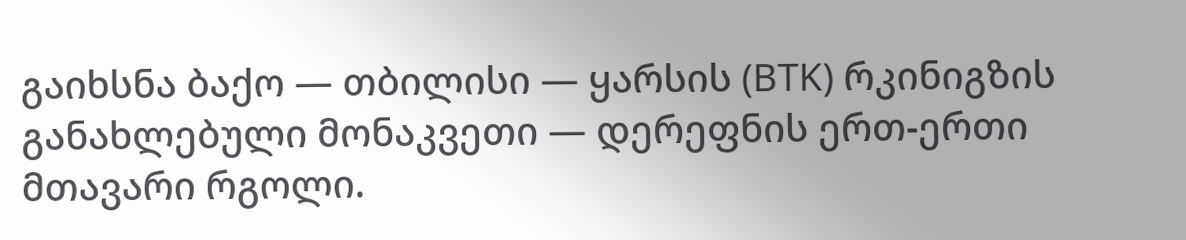გაიხსნა ბაქო — თბილისი — ყარსის (BTK) რკინიგზის განახლებული მონაკვეთი — დერეფნის ერთ-ერთი მთავარი რგოლი.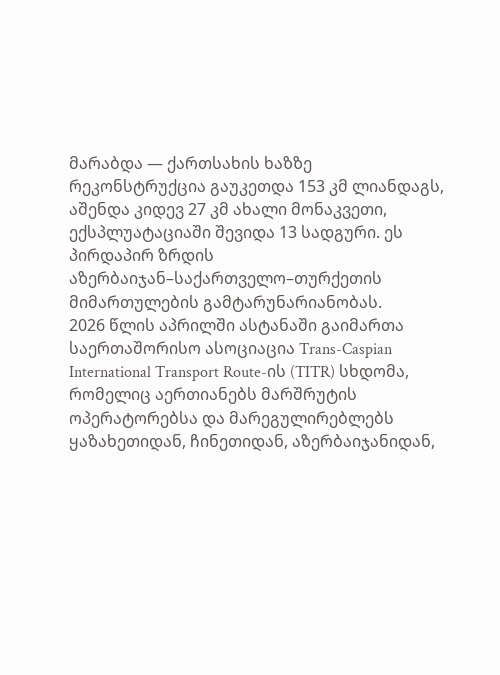მარაბდა — ქართსახის ხაზზე რეკონსტრუქცია გაუკეთდა 153 კმ ლიანდაგს, აშენდა კიდევ 27 კმ ახალი მონაკვეთი, ექსპლუატაციაში შევიდა 13 სადგური. ეს პირდაპირ ზრდის აზერბაიჯან–საქართველო–თურქეთის მიმართულების გამტარუნარიანობას.
2026 წლის აპრილში ასტანაში გაიმართა საერთაშორისო ასოციაცია Trans-Caspian International Transport Route-ის (TITR) სხდომა, რომელიც აერთიანებს მარშრუტის ოპერატორებსა და მარეგულირებლებს ყაზახეთიდან, ჩინეთიდან, აზერბაიჯანიდან,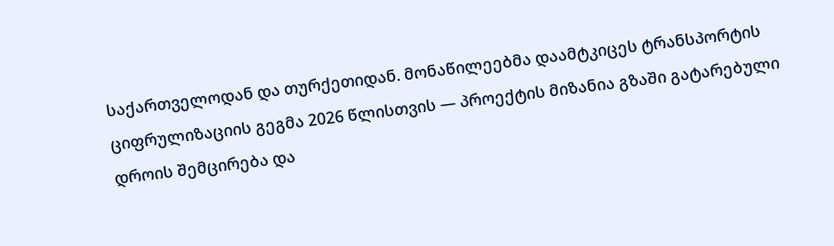საქართველოდან და თურქეთიდან. მონაწილეებმა დაამტკიცეს ტრანსპორტის ციფრულიზაციის გეგმა 2026 წლისთვის — პროექტის მიზანია გზაში გატარებული დროის შემცირება და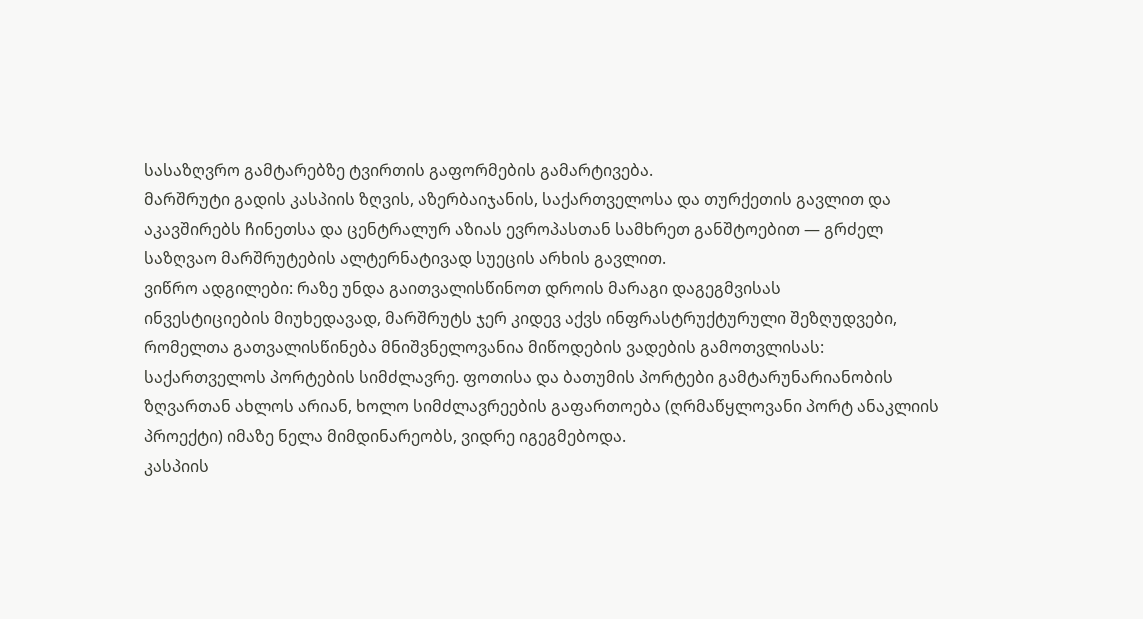სასაზღვრო გამტარებზე ტვირთის გაფორმების გამარტივება.
მარშრუტი გადის კასპიის ზღვის, აზერბაიჯანის, საქართველოსა და თურქეთის გავლით და აკავშირებს ჩინეთსა და ცენტრალურ აზიას ევროპასთან სამხრეთ განშტოებით — გრძელ საზღვაო მარშრუტების ალტერნატივად სუეცის არხის გავლით.
ვიწრო ადგილები: რაზე უნდა გაითვალისწინოთ დროის მარაგი დაგეგმვისას
ინვესტიციების მიუხედავად, მარშრუტს ჯერ კიდევ აქვს ინფრასტრუქტურული შეზღუდვები, რომელთა გათვალისწინება მნიშვნელოვანია მიწოდების ვადების გამოთვლისას:
საქართველოს პორტების სიმძლავრე. ფოთისა და ბათუმის პორტები გამტარუნარიანობის ზღვართან ახლოს არიან, ხოლო სიმძლავრეების გაფართოება (ღრმაწყლოვანი პორტ ანაკლიის პროექტი) იმაზე ნელა მიმდინარეობს, ვიდრე იგეგმებოდა.
კასპიის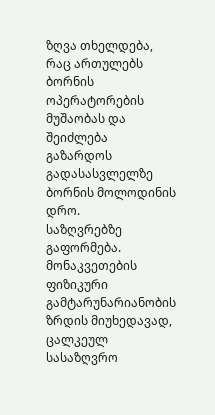ზღვა თხელდება, რაც ართულებს ბორნის ოპერატორების მუშაობას და შეიძლება გაზარდოს გადასასვლელზე ბორნის მოლოდინის დრო.
საზღვრებზე გაფორმება. მონაკვეთების ფიზიკური გამტარუნარიანობის ზრდის მიუხედავად, ცალკეულ სასაზღვრო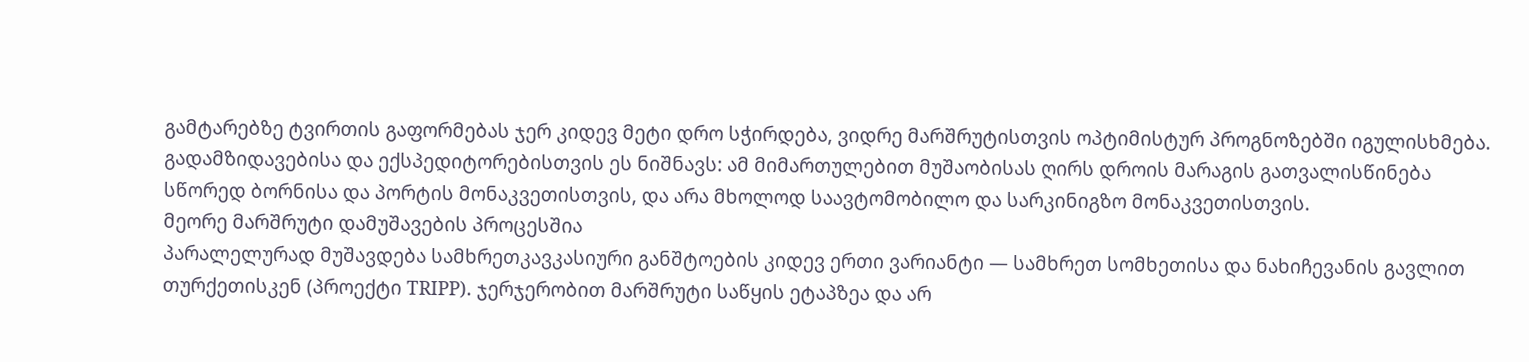გამტარებზე ტვირთის გაფორმებას ჯერ კიდევ მეტი დრო სჭირდება, ვიდრე მარშრუტისთვის ოპტიმისტურ პროგნოზებში იგულისხმება.
გადამზიდავებისა და ექსპედიტორებისთვის ეს ნიშნავს: ამ მიმართულებით მუშაობისას ღირს დროის მარაგის გათვალისწინება სწორედ ბორნისა და პორტის მონაკვეთისთვის, და არა მხოლოდ საავტომობილო და სარკინიგზო მონაკვეთისთვის.
მეორე მარშრუტი დამუშავების პროცესშია
პარალელურად მუშავდება სამხრეთკავკასიური განშტოების კიდევ ერთი ვარიანტი — სამხრეთ სომხეთისა და ნახიჩევანის გავლით თურქეთისკენ (პროექტი TRIPP). ჯერჯერობით მარშრუტი საწყის ეტაპზეა და არ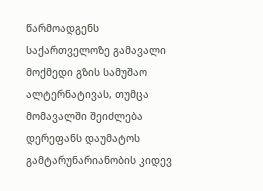წარმოადგენს საქართველოზე გამავალი მოქმედი გზის სამუშაო ალტერნატივას, თუმცა მომავალში შეიძლება დერეფანს დაუმატოს გამტარუნარიანობის კიდევ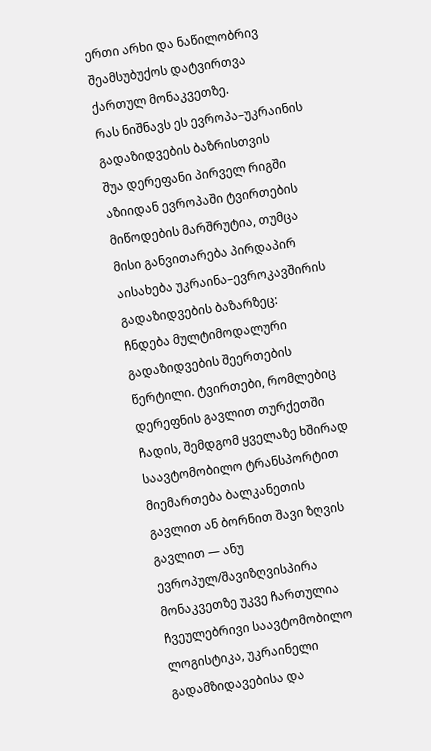ერთი არხი და ნაწილობრივ შეამსუბუქოს დატვირთვა ქართულ მონაკვეთზე.
რას ნიშნავს ეს ევროპა–უკრაინის გადაზიდვების ბაზრისთვის
შუა დერეფანი პირველ რიგში აზიიდან ევროპაში ტვირთების მიწოდების მარშრუტია, თუმცა მისი განვითარება პირდაპირ აისახება უკრაინა–ევროკავშირის გადაზიდვების ბაზარზეც:
ჩნდება მულტიმოდალური გადაზიდვების შეერთების წერტილი. ტვირთები, რომლებიც დერეფნის გავლით თურქეთში ჩადის, შემდგომ ყველაზე ხშირად საავტომობილო ტრანსპორტით მიემართება ბალკანეთის გავლით ან ბორნით შავი ზღვის გავლით — ანუ ევროპულ/შავიზღვისპირა მონაკვეთზე უკვე ჩართულია ჩვეულებრივი საავტომობილო ლოგისტიკა, უკრაინელი გადამზიდავებისა და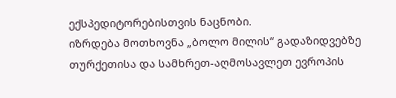ექსპედიტორებისთვის ნაცნობი.
იზრდება მოთხოვნა „ბოლო მილის“ გადაზიდვებზე თურქეთისა და სამხრეთ-აღმოსავლეთ ევროპის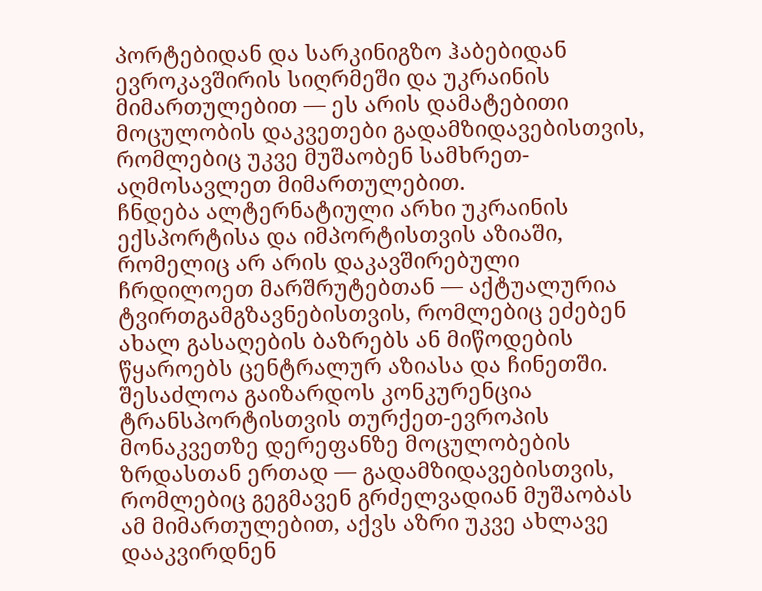პორტებიდან და სარკინიგზო ჰაბებიდან ევროკავშირის სიღრმეში და უკრაინის მიმართულებით — ეს არის დამატებითი მოცულობის დაკვეთები გადამზიდავებისთვის, რომლებიც უკვე მუშაობენ სამხრეთ-აღმოსავლეთ მიმართულებით.
ჩნდება ალტერნატიული არხი უკრაინის ექსპორტისა და იმპორტისთვის აზიაში, რომელიც არ არის დაკავშირებული ჩრდილოეთ მარშრუტებთან — აქტუალურია ტვირთგამგზავნებისთვის, რომლებიც ეძებენ ახალ გასაღების ბაზრებს ან მიწოდების წყაროებს ცენტრალურ აზიასა და ჩინეთში.
შესაძლოა გაიზარდოს კონკურენცია ტრანსპორტისთვის თურქეთ-ევროპის მონაკვეთზე დერეფანზე მოცულობების ზრდასთან ერთად — გადამზიდავებისთვის, რომლებიც გეგმავენ გრძელვადიან მუშაობას ამ მიმართულებით, აქვს აზრი უკვე ახლავე დააკვირდნენ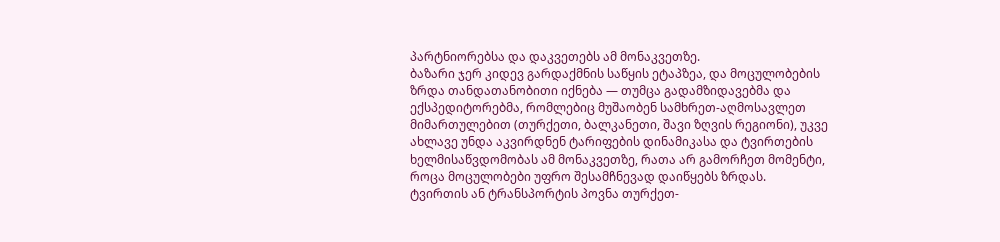პარტნიორებსა და დაკვეთებს ამ მონაკვეთზე.
ბაზარი ჯერ კიდევ გარდაქმნის საწყის ეტაპზეა, და მოცულობების ზრდა თანდათანობითი იქნება — თუმცა გადამზიდავებმა და ექსპედიტორებმა, რომლებიც მუშაობენ სამხრეთ-აღმოსავლეთ მიმართულებით (თურქეთი, ბალკანეთი, შავი ზღვის რეგიონი), უკვე ახლავე უნდა აკვირდნენ ტარიფების დინამიკასა და ტვირთების ხელმისაწვდომობას ამ მონაკვეთზე, რათა არ გამორჩეთ მომენტი, როცა მოცულობები უფრო შესამჩნევად დაიწყებს ზრდას.
ტვირთის ან ტრანსპორტის პოვნა თურქეთ-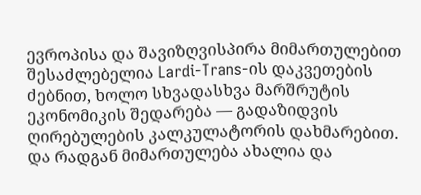ევროპისა და შავიზღვისპირა მიმართულებით შესაძლებელია Lardi-Trans-ის დაკვეთების ძებნით, ხოლო სხვადასხვა მარშრუტის ეკონომიკის შედარება — გადაზიდვის ღირებულების კალკულატორის დახმარებით. და რადგან მიმართულება ახალია და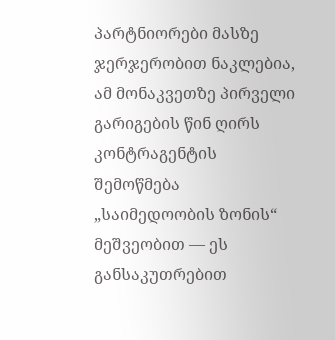პარტნიორები მასზე ჯერჯერობით ნაკლებია, ამ მონაკვეთზე პირველი გარიგების წინ ღირს კონტრაგენტის შემოწმება „საიმედოობის ზონის“ მეშვეობით — ეს განსაკუთრებით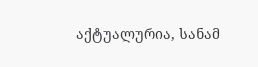აქტუალურია, სანამ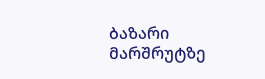ბაზარი მარშრუტზე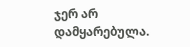ჯერ არ დამყარებულა.